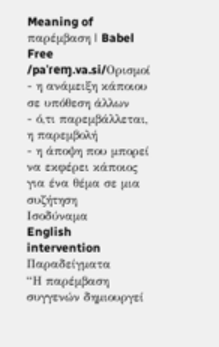Meaning of παρέμβαση | Babel Free
/paˈɾeɱ.va.si/Ορισμοί
- η ανάμειξη κάποιου σε υπόθεση άλλων
- ό,τι παρεμβάλλεται, η παρεμβολή
- η άποψη που μπορεί να εκφέρει κάποιος για ένα θέμα σε μια συζήτηση
Ισοδύναμα
English
intervention
Παραδείγματα
“Η παρέμβαση συγγενών δημιουργεί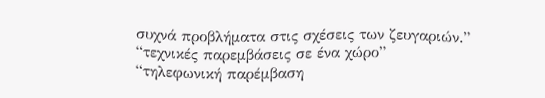συχνά προβλήματα στις σχέσεις των ζευγαριών.”
“τεχνικές παρεμβάσεις σε ένα χώρο”
“τηλεφωνική παρέμβαση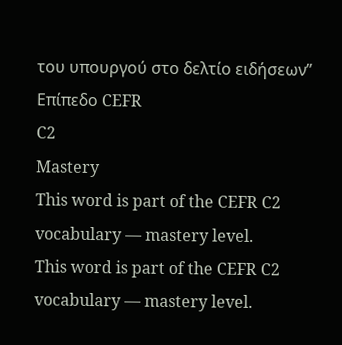του υπουργού στο δελτίο ειδήσεων”
Επίπεδο CEFR
C2
Mastery
This word is part of the CEFR C2 vocabulary — mastery level.
This word is part of the CEFR C2 vocabulary — mastery level.